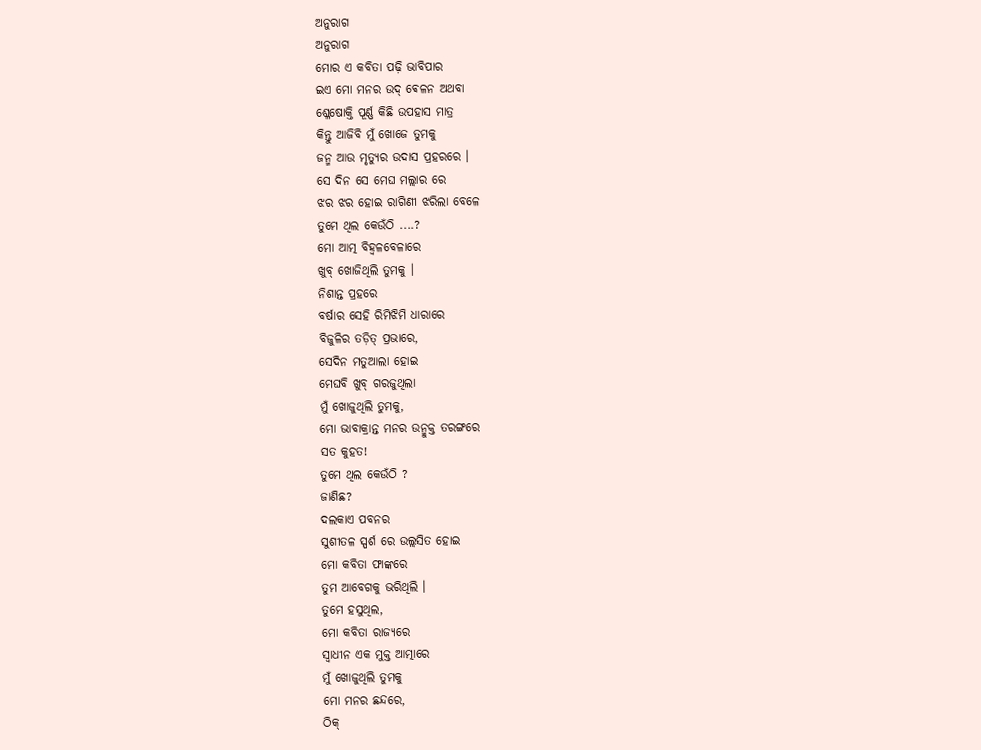ଅନୁରାଗ
ଅନୁରାଗ
ମୋର ଏ କବିତା ପଢ଼ି ଭାବିପାର
ଇଏ ମୋ ମନର ଉଦ୍ ଵେଳନ ଅଥବା
ଶ୍ଳେଷୋକ୍ତି ପୂର୍ଣ୍ଣ କିଛି ଉପହାସ ମାତ୍ର
କିନ୍ତୁ ଆଜିବି ମୁଁ ଖୋଜେ ତୁମକୁ
ଜନ୍ମ ଆଉ ମୃତ୍ୟୁର ଉଦାସ ପ୍ରହରରେ ।
ସେ ଦିନ ସେ ମେଘ ମଲ୍ଲାର ରେ
ଝର ଝର ହୋଇ ରାଗିଣୀ ଝରିଲା ବେଳେ
ତୁମେ ଥିଲ କେଉଁଠି ....?
ମୋ ଆତ୍ମ ବିହ୍ଵଳବେଳାରେ
ଖୁବ୍ ଖୋଜିଥିଲି ତୁମକୁ ।
ନିଶାନ୍ତ ପ୍ରହରେ
ବର୍ଷାର ସେହି ରିମିଝିମି ଧାରାରେ
ବିଜୁଳିର ତଡ଼ିତ୍ ପ୍ରଭାରେ,
ସେଦିନ ମତୁଆଲା ହୋଇ
ମେଘବି ଖୁବ୍ ଗରଜୁଥିଲା
ମୁଁ ଖୋଜୁଥିଲି ତୁମକୁ,
ମୋ ଭାବାକ୍ରାନ୍ତ ମନର ଉନ୍ମୁକ୍ତ ତରଙ୍ଗରେ
ସତ କୁହତ!
ତୁମେ ଥିଲ କେଉଁଠି ?
ଜାଣିଛ?
ଦଲକାଏ ପବନର
ସୁଶୀତଳ ସ୍ପର୍ଶ ରେ ଉଲ୍ଲସିତ ହୋଇ
ମୋ କବିତା ଫାଙ୍କରେ
ତୁମ ଆବେଗକୁ ଭରିଥିଲି ।
ତୁମେ ହସୁଥିଲ,
ମୋ କବିତା ରାଜ୍ୟରେ
ସ୍ୱାଧୀନ ଏକ ମୁକ୍ତ ଆତ୍ମାରେ
ମୁଁ ଖୋଜୁଥିଲି ତୁମକୁ
ମୋ ମନର ଛନ୍ଦରେ,
ଠିକ୍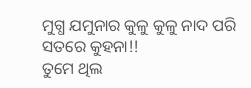ମୁଗ୍ଧ ଯମୁନାର କୁଳୁ କୁଳୁ ନାଦ ପରି
ସତରେ କୁହନା!!
ତୁମେ ଥିଲ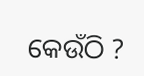କେଉଁଠି ?